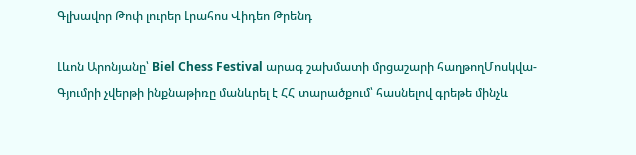Գլխավոր Թոփ լուրեր Լրահոս Վիդեո Թրենդ

Լևոն Արոնյանը՝ Biel Chess Festival արագ շախմատի մրցաշարի հաղթողՄոսկվա-Գյումրի չվերթի ինքնաթիռը մանևրել է ՀՀ տարածքում՝ հասնելով գրեթե մինչև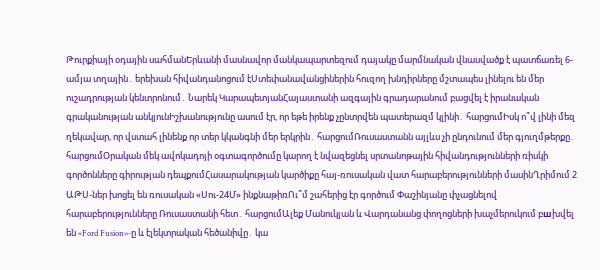Թուրքիայի օդային սահմանԵրևանի մասնավոր մանկապարտեզում դայակը մարմնական վնասվածք է պատճառել 6-ամյա տղային․ երեխան հիվանդանոցում էՍտեփանավանցիներին հուզող խնդիրները մշտապես լինելու են մեր ուշադրության կենտրոնում․ Նարեկ ԿարապետյանՀայաստանի ազգային գրադարանում բացվել է իրանական գրականության անկյունԻշխանությունը ասում էր, որ եթե իրենք չընտրվեն պատերազմ կլինի․ հարցումԻսկ ո՞վ լինի մեզ ղեկավար, որ վստահ լինենք որ տեր կկանգնի մեր երկրին․ հարցումՌուսաստանն այլևս չի ընդունում մեր գյուղմթերքը․ հարցումՕրական մեկ ավոկադոյի օգտագործումը կարող է նվազեցնել սրտանոթային հիվանդությունների ռիսկի գործոնները գիրության դեպքումՀասարակության կարծիքը հայ-ռուսական վատ հարաբերությունների մասինՂրիմում 2 ԱԹՍ-ներ խոցել են ռուսական «Սու-24Մ» ինքնաթիռՈւ՞մ շահերից էր գործում Փաշինյանը փչացնելով հարաբերությունները Ռուսաստանի հետ․ հարցումԱլեք Մանուկյան և Վարդանանց փողոցների խաչմերուկում բшխվել են «Ford Fusion»-ը և էլեկտրական հեծանիվը․ կա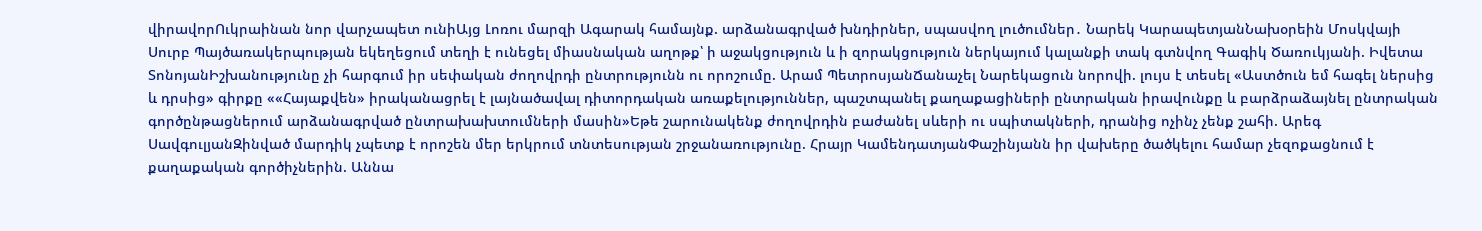վիրավորՈւկրաինան նոր վարչապետ ունիԱյց Լոռու մարզի Ագարակ համայնք. արձանագրված խնդիրներ, սպասվող լուծումներ․ Նարեկ ԿարապետյանՆախօրեին Մոսկվայի Սուրբ Պայծառակերպության եկեղեցում տեղի է ունեցել միասնական աղոթք՝ ի աջակցություն և ի զորակցություն ներկայում կալանքի տակ գտնվող Գագիկ Ծառուկյանի. Իվետա ՏոնոյանԻշխանությունը չի հարգում իր սեփական ժողովրդի ընտրությունն ու որոշումը. Արամ ՊետրոսյանՃանաչել Նարեկացուն նորովի. լույս է տեսել «Աստծուն եմ հագել ներսից և դրսից» գիրքը ««Հայաքվեն» իրականացրել է լայնածավալ դիտորդական առաքելություններ, պաշտպանել քաղաքացիների ընտրական իրավունքը և բարձրաձայնել ընտրական գործընթացներում արձանագրված ընտրախախտումների մասին»Եթե շարունակենք ժողովրդին բաժանել սևերի ու սպիտակների, դրանից ոչինչ չենք շահի. Արեգ ՍավգուլյանԶինված մարդիկ չպետք է որոշեն մեր երկրում տնտեսության շրջանառությունը. Հրայր ԿամենդատյանՓաշինյանն իր վախերը ծածկելու համար չեզոքացնում է քաղաքական գործիչներին. Աննա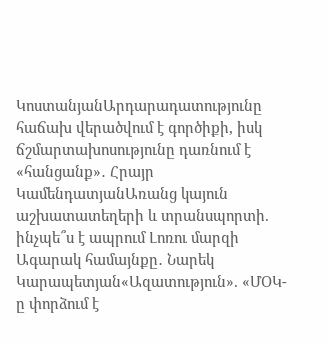ԿոստանյանԱրդարադատությունը հաճախ վերածվում է գործիքի, իսկ ճշմարտախոսությունը դառնում է «հանցանք»․ Հրայր ԿամենդատյանԱռանց կայուն աշխատատեղերի և տրանսպորտի. ինչպե՞ս է ապրում Լոռու մարզի Ագարակ համայնքը․ Նարեկ Կարապետյան«Ազատություն». «ՄՕԿ-ը փորձում է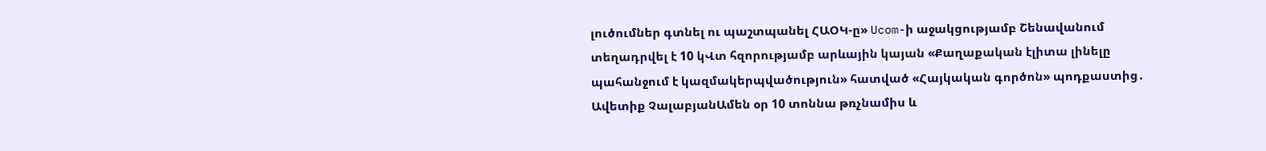լուծումներ գտնել ու պաշտպանել ՀԱՕԿ-ը» Ucom-ի աջակցությամբ Շենավանում տեղադրվել է 10 կՎտ հզորությամբ արևային կայան «Քաղաքական էլիտա լինելը պահանջում է կազմակերպվածություն» հատված «Հայկական գործոն» պոդքաստից․ Ավետիք ՉալաբյանԱմեն օր 10 տոննա թռչնամիս և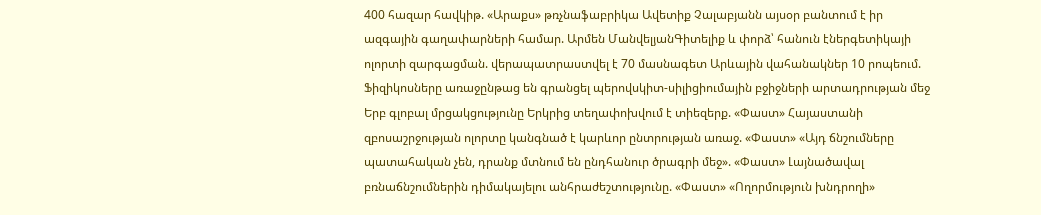400 հազար հավկիթ. «Արաքս» թռչնաֆաբրիկա Ավետիք Չալաբյանն այսօր բանտում է իր ազգային գաղափարների համար. Արմեն ՄանվելյանԳիտելիք և փորձ՝ հանուն էներգետիկայի ոլորտի զարգացման. վերապատրաստվել է 70 մասնագետ Արևային վահանակներ 10 րոպեում. Ֆիզիկոսները առաջընթաց են գրանցել պերովսկիտ-սիլիցիումային բջիջների արտադրության մեջ Երբ գլոբալ մրցակցությունը Երկրից տեղափոխվում է տիեզերք. «Փաստ» Հայաստանի զբոսաշրջության ոլորտը կանգնած է կարևոր ընտրության առաջ. «Փաստ» «Այդ ճնշումները պատահական չեն, դրանք մտնում են ընդհանուր ծրագրի մեջ». «Փաստ» Լայնածավալ բռնաճնշումներին դիմակայելու անհրաժեշտությունը. «Փաստ» «Ողորմություն խնդրողի»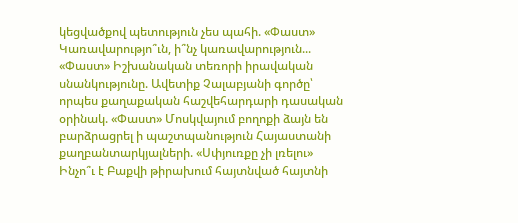կեցվածքով պետություն չես պահի. «Փաստ» Կառավարությո՞ւն, ի՞նչ կառավարություն... «Փաստ» Իշխանական տեռորի իրավական սնանկությունը. Ավետիք Չալաբյանի գործը՝ որպես քաղաքական հաշվեհարդարի դասական օրինակ. «Փաստ» Մոսկվայում բողոքի ձայն են բարձրացրել ի պաշտպանություն Հայաստանի քաղբանտարկյալների. «Սփյուռքը չի լռելու» Ինչո՞ւ է Բաքվի թիրախում հայտնված հայտնի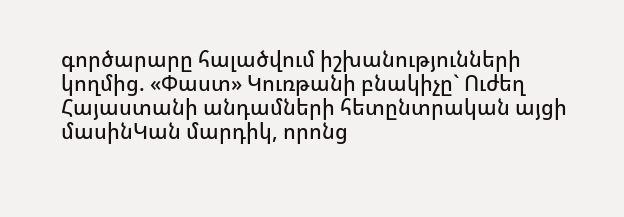գործարարը հալածվում իշխանությունների կողմից. «Փաստ» Կուռթանի բնակիչը` Ուժեղ Հայաստանի անդամների հետընտրական այցի մասինԿան մարդիկ, որոնց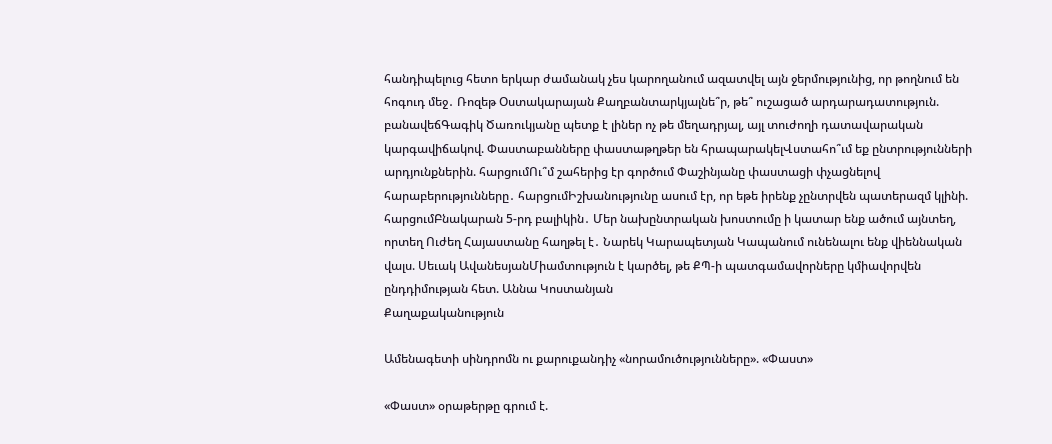հանդիպելուց հետո երկար ժամանակ չես կարողանում ազատվել այն ջերմությունից, որ թողնում են հոգուդ մեջ․ Ռոզեթ Օստակարայան Քաղբանտարկյալնե՞ր, թե՞ ուշացած արդարադատություն. բանավեճԳագիկ Ծառուկյանը պետք է լիներ ոչ թե մեղադրյալ, այլ տուժողի դատավարական կարգավիճակով. Փաստաբանները փաստաթղթեր են հրապարակելՎստահո՞ւմ եք ընտրությունների արդյունքներին. հարցումՈւ՞մ շահերից էր գործում Փաշինյանը փաստացի փչացնելով հարաբերությունները․ հարցումԻշխանությունը ասում էր, որ եթե իրենք չընտրվեն պատերազմ կլինի. հարցումԲնակարան 5-րդ բալիկին․ Մեր նախընտրական խոստումը ի կատար ենք ածում այնտեղ, որտեղ Ուժեղ Հայաստանը հաղթել է․ Նարեկ Կարապետյան Կապանում ունենալու ենք վիեննական վալս. Սեւակ ԱվանեսյանՄիամտություն է կարծել, թե ՔՊ-ի պատգամավորները կմիավորվեն ընդդիմության հետ. Աննա Կոստանյան
Քաղաքականություն

Ամենագետի սինդրոմն ու քարուքանդիչ «նորամուծությունները». «Փաստ»

«Փաստ» օրաթերթը գրում է.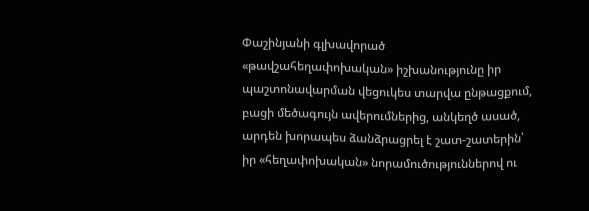Փաշինյանի գլխավորած «թավշահեղափոխական» իշխանությունը իր պաշտոնավարման վեցուկես տարվա ընթացքում, բացի մեծագույն ավերումներից, անկեղծ ասած, արդեն խորապես ձանձրացրել է շատ-շատերին՝ իր «հեղափոխական» նորամուծություններով ու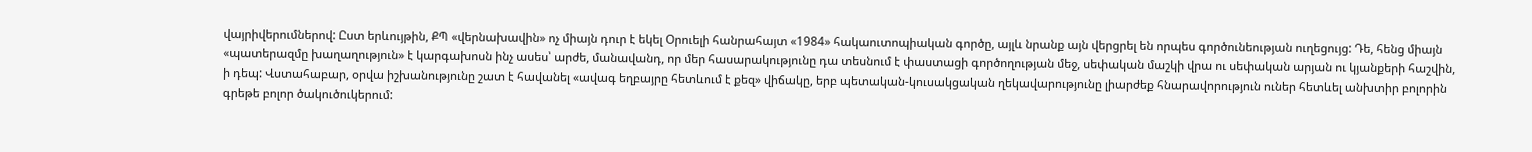վայրիվերումներով: Ըստ երևույթին, ՔՊ «վերնախավին» ոչ միայն դուր է եկել Օրուելի հանրահայտ «1984» հակաուտոպիական գործը, այլև նրանք այն վերցրել են որպես գործունեության ուղեցույց: Դե, հենց միայն «պատերազմը խաղաղություն» է կարգախոսն ինչ ասես՝ արժե, մանավանդ, որ մեր հասարակությունը դա տեսնում է փաստացի գործողության մեջ, սեփական մաշկի վրա ու սեփական արյան ու կյանքերի հաշվին, ի դեպ: Վստահաբար, օրվա իշխանությունը շատ է հավանել «ավագ եղբայրը հետևում է քեզ» վիճակը, երբ պետական-կուսակցական ղեկավարությունը լիարժեք հնարավորություն ուներ հետևել անխտիր բոլորին գրեթե բոլոր ծակուծուկերում: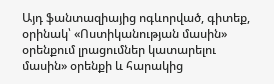Այդ ֆանտազիայից ոգևորված, գիտեք, օրինակ՝ «Ոստիկանության մասին» օրենքում լրացումներ կատարելու մասին» օրենքի և հարակից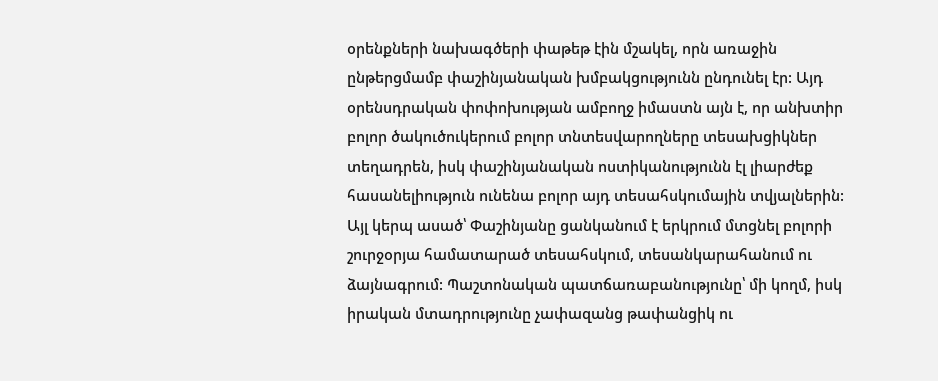օրենքների նախագծերի փաթեթ էին մշակել, որն առաջին ընթերցմամբ փաշինյանական խմբակցությունն ընդունել էր: Այդ օրենսդրական փոփոխության ամբողջ իմաստն այն է, որ անխտիր բոլոր ծակուծուկերում բոլոր տնտեսվարողները տեսախցիկներ տեղադրեն, իսկ փաշինյանական ոստիկանությունն էլ լիարժեք հասանելիություն ունենա բոլոր այդ տեսահսկումային տվյալներին: Այլ կերպ ասած՝ Փաշինյանը ցանկանում է երկրում մտցնել բոլորի շուրջօրյա համատարած տեսահսկում, տեսանկարահանում ու ձայնագրում: Պաշտոնական պատճառաբանությունը՝ մի կողմ, իսկ իրական մտադրությունը չափազանց թափանցիկ ու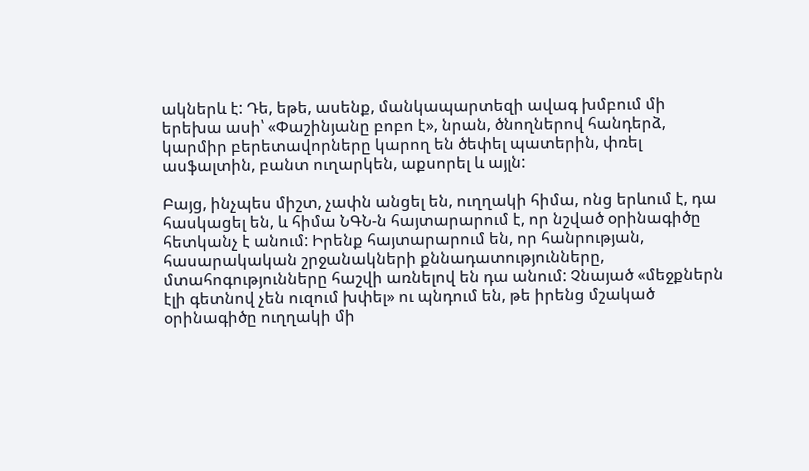ակներև է: Դե, եթե, ասենք, մանկապարտեզի ավագ խմբում մի երեխա ասի՝ «Փաշինյանը բոբո է», նրան, ծնողներով հանդերձ, կարմիր բերետավորները կարող են ծեփել պատերին, փռել ասֆալտին, բանտ ուղարկեն, աքսորել և այլն:

Բայց, ինչպես միշտ, չափն անցել են, ուղղակի հիմա, ոնց երևում է, դա հասկացել են, և հիմա ՆԳՆ-ն հայտարարում է, որ նշված օրինագիծը հետկանչ է անում: Իրենք հայտարարում են, որ հանրության, հասարակական շրջանակների քննադատությունները, մտահոգությունները հաշվի առնելով են դա անում: Չնայած «մեջքներն էլի գետնով չեն ուզում խփել» ու պնդում են, թե իրենց մշակած օրինագիծը ուղղակի մի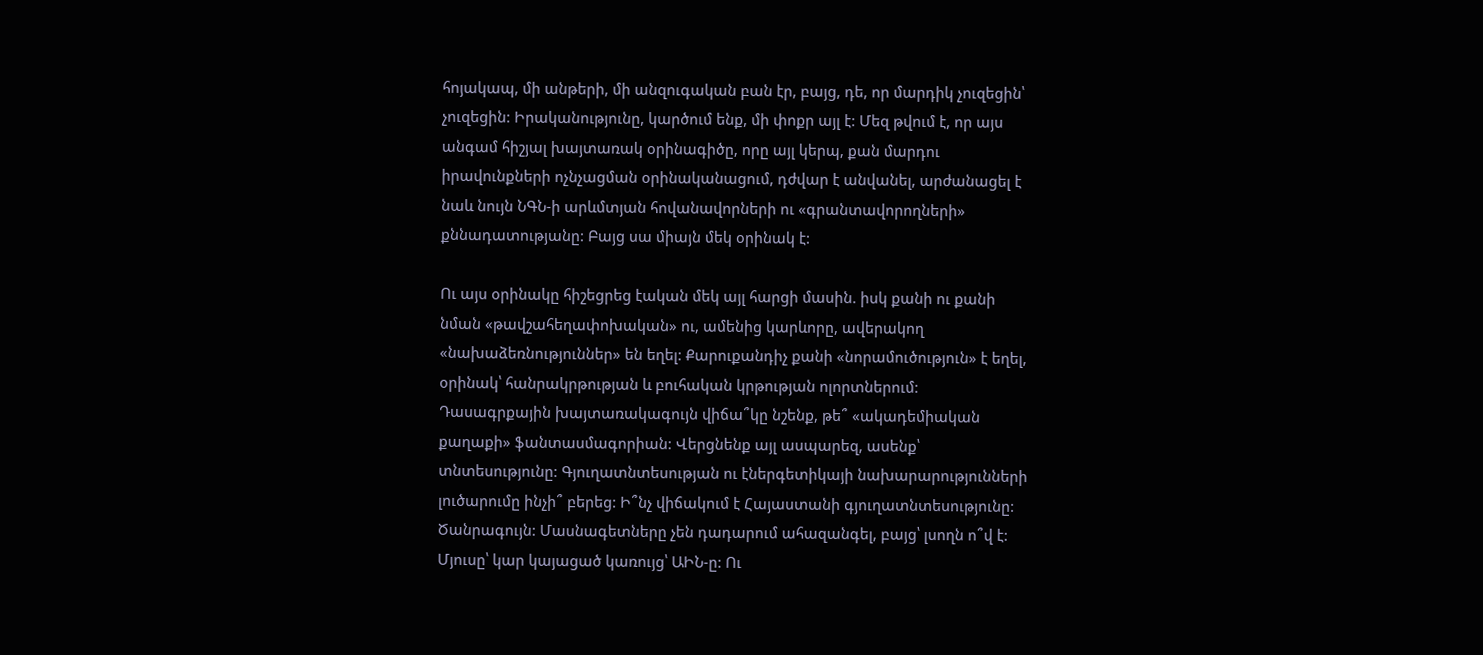հոյակապ, մի անթերի, մի անզուգական բան էր, բայց, դե, որ մարդիկ չուզեցին՝ չուզեցին: Իրականությունը, կարծում ենք, մի փոքր այլ է: Մեզ թվում է, որ այս անգամ հիշյալ խայտառակ օրինագիծը, որը այլ կերպ, քան մարդու իրավունքների ոչնչացման օրինականացում, դժվար է անվանել, արժանացել է նաև նույն ՆԳՆ-ի արևմտյան հովանավորների ու «գրանտավորողների» քննադատությանը: Բայց սա միայն մեկ օրինակ է:

Ու այս օրինակը հիշեցրեց էական մեկ այլ հարցի մասին. իսկ քանի ու քանի նման «թավշահեղափոխական» ու, ամենից կարևորը, ավերակող «նախաձեռնություններ» են եղել: Քարուքանդիչ քանի «նորամուծություն» է եղել, օրինակ՝ հանրակրթության և բուհական կրթության ոլորտներում: Դասագրքային խայտառակագույն վիճա՞կը նշենք, թե՞ «ակադեմիական քաղաքի» ֆանտասմագորիան: Վերցնենք այլ ասպարեզ, ասենք՝ տնտեսությունը: Գյուղատնտեսության ու էներգետիկայի նախարարությունների լուծարումը ինչի՞ բերեց: Ի՞նչ վիճակում է Հայաստանի գյուղատնտեսությունը: Ծանրագույն: Մասնագետները չեն դադարում ահազանգել, բայց՝ լսողն ո՞վ է: Մյուսը՝ կար կայացած կառույց՝ ԱԻՆ-ը: Ու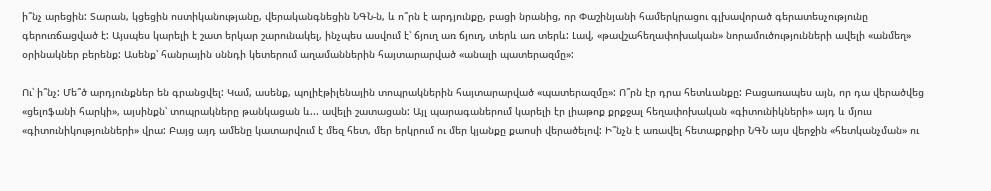ի՞նչ արեցին: Տարան, կցեցին ոստիկանությանը, վերականգնեցին ՆԳՆ-ն, և ո՞րն է արդյունքը, բացի նրանից, որ Փաշինյանի համերկրացու գլխավորած գերատեսչությունը գերուռճացված է: Այսպես կարելի է շատ երկար շարունակել, ինչպես ասվում է՝ ճյուղ առ ճյուղ, տերև առ տերև: Լավ, «թավշահեղափոխական» նորամուծությունների ավելի «անմեղ» օրինակներ բերենք: Ասենք՝ հանրային սննդի կետերում աղամաններին հայտարարված «անալի պատերազմը»:

Ու՝ ի՞նչ: Մե՞ծ արդյունքներ են գրանցվել: Կամ, ասենք, պոլիէթիլենային տոպրակներին հայտարարված «պատերազմը»: Ո՞րն էր դրա հետևանքը: Բացառապես այն, որ դա վերածվեց «ցելոֆանի հարկի», այսինքն՝ տոպրակները թանկացան և... ավելի շատացան: Այլ պարագաներում կարելի էր լիաթոք քրքջալ հեղափոխական «գիտունիկների» այդ և մյուս «գիտունիկությունների» վրա: Բայց այդ ամենը կատարվում է մեզ հետ, մեր երկրում ու մեր կյանքը քաոսի վերածելով: Ի՞նչն է առավել հետաքրքիր ՆԳՆ այս վերջին «հետկանչման» ու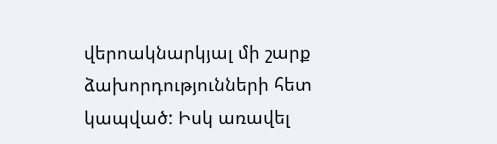վերոակնարկյալ մի շարք ձախորդությունների հետ կապված: Իսկ առավել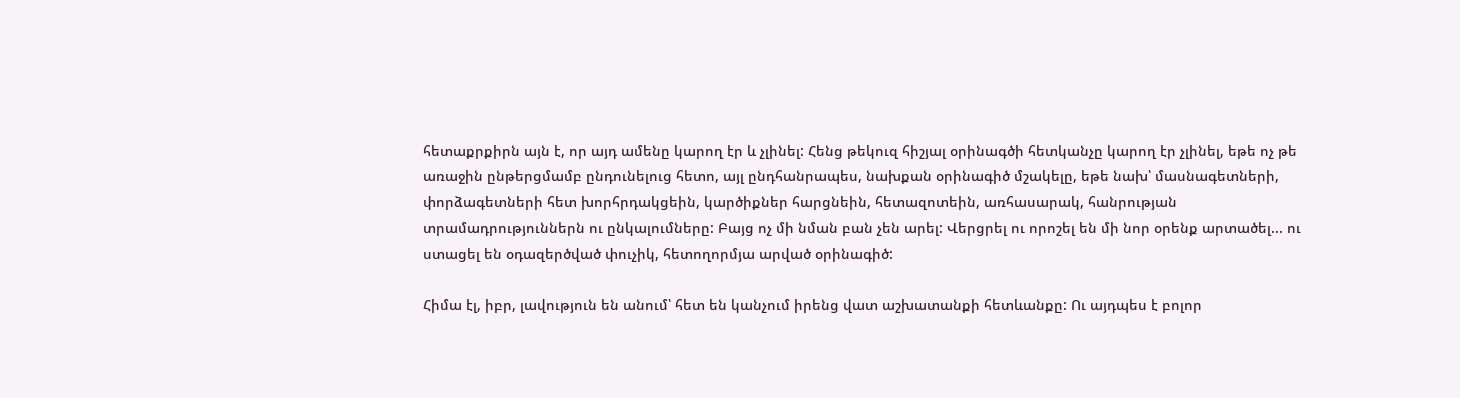հետաքրքիրն այն է, որ այդ ամենը կարող էր և չլինել: Հենց թեկուզ հիշյալ օրինագծի հետկանչը կարող էր չլինել, եթե ոչ թե առաջին ընթերցմամբ ընդունելուց հետո, այլ ընդհանրապես, նախքան օրինագիծ մշակելը, եթե նախ՝ մասնագետների, փորձագետների հետ խորհրդակցեին, կարծիքներ հարցնեին, հետազոտեին, առհասարակ, հանրության տրամադրություններն ու ընկալումները: Բայց ոչ մի նման բան չեն արել: Վերցրել ու որոշել են մի նոր օրենք արտածել... ու ստացել են օդազերծված փուչիկ, հետողորմյա արված օրինագիծ:

Հիմա էլ, իբր, լավություն են անում՝ հետ են կանչում իրենց վատ աշխատանքի հետևանքը: Ու այդպես է բոլոր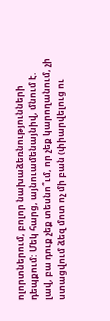ոլորտներում, բոլոր նախաձեռնությունների դեպքում: Մեկ հարց, այնուամենայնիվ, մնում է. լավ, բա դուք չեք տեսնո՞ւմ, որ չեք կարողանում, չի ստացվում ձեզ մոտ ոչ մի բան (փիարվելուց ու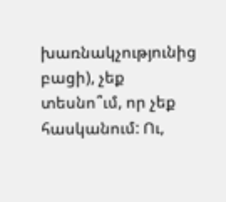խառնակչությունից բացի), չեք տեսնո՞ւմ, որ չեք հասկանում: Ու,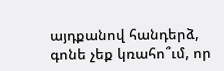այդքանով հանդերձ, գոնե չեք կռահո՞ւմ, որ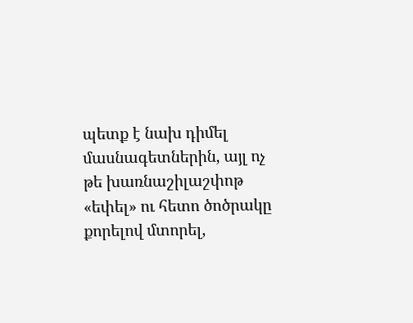պետք է նախ դիմել մասնագետներին, այլ ոչ թե խառնաշիլաշփոթ «եփել» ու հետո ծոծրակը քորելով մտորել,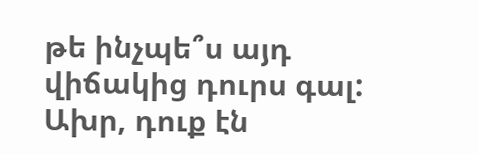թե ինչպե՞ս այդ վիճակից դուրս գալ: Ախր, դուք էն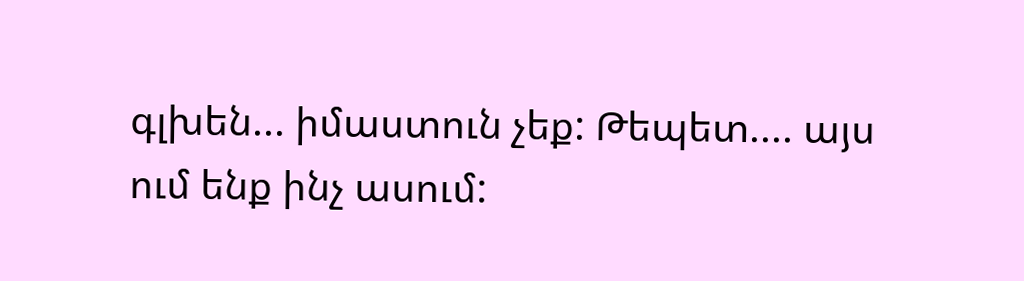գլխեն... իմաստուն չեք: Թեպետ.... այս ում ենք ինչ ասում: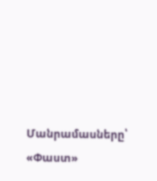Մանրամասները՝ «Փաստ»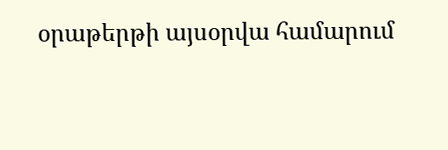օրաթերթի այսօրվա համարում